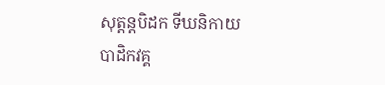សុត្តន្តបិដក ទីឃនិកាយ
បាដិកវគ្គ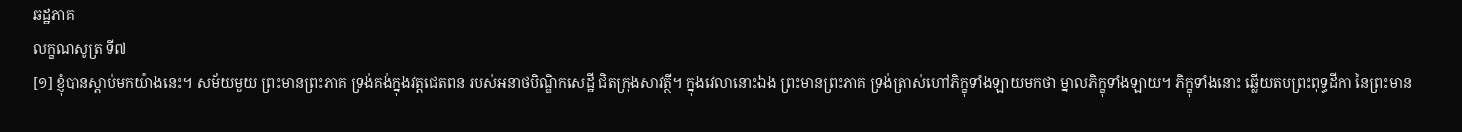ឆដ្ឋភាគ
លក្ខណសូត្រ ទី៧
[១] ខ្ញុំបានស្តាប់មកយ៉ាងនេះ។ សម័យមួយ ព្រះមានព្រះភាគ ទ្រង់គង់ក្នុងវត្តជេតពន របស់អនាថបិណ្ឌិកសេដ្ឋី ជិតក្រុងសាវត្ថី។ ក្នុងវេលានោះឯង ព្រះមានព្រះភាគ ទ្រង់ត្រាស់ហៅភិក្ខុទាំងឡាយមកថា ម្នាលភិក្ខុទាំងឡាយ។ ភិក្ខុទាំងនោះ ឆ្លើយតបព្រះពុទ្ធដីកា នៃព្រះមាន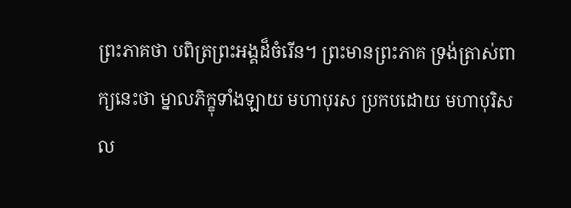ព្រះភាគថា បពិត្រព្រះអង្គដ៏ចំរើន។ ព្រះមានព្រះភាគ ទ្រង់ត្រាស់ពាក្យនេះថា ម្នាលភិក្ខុទាំងឡាយ មហាបុរស ប្រកបដោយ មហាបុរិសល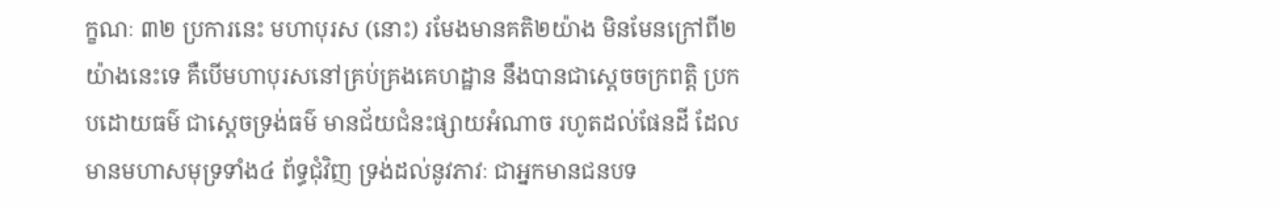ក្ខណៈ ៣២ ប្រការនេះ មហាបុរស (នោះ) រមែងមានគតិ២យ៉ាង មិនមែនក្រៅពី២យ៉ាងនេះទេ គឺបើមហាបុរសនៅគ្រប់គ្រងគេហដ្ឋាន នឹងបានជាស្តេចចក្រពត្តិ ប្រកបដោយធម៌ ជាស្តេចទ្រង់ធម៌ មានជ័យជំនះផ្សាយអំណាច រហូតដល់ផែនដី ដែលមានមហាសមុទ្រទាំង៤ ព័ទ្ធជុំវិញ ទ្រង់ដល់នូវភាវៈ ជាអ្នកមានជនបទ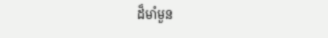ដ៏មាំមួន